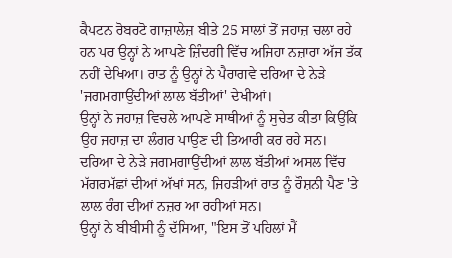ਕੈਪਟਨ ਰੋਬਰਟੋ ਗਾਜ਼ਾਲੇਜ਼ ਬੀਤੇ 25 ਸਾਲਾਂ ਤੋਂ ਜਹਾਜ਼ ਚਲਾ ਰਹੇ ਹਨ ਪਰ ਉਨ੍ਹਾਂ ਨੇ ਆਪਣੇ ਜ਼ਿੰਦਗੀ ਵਿੱਚ ਅਜਿਹਾ ਨਜ਼ਾਰਾ ਅੱਜ ਤੱਕ ਨਹੀਂ ਦੇਖਿਆ। ਰਾਤ ਨੂੰ ਉਨ੍ਹਾਂ ਨੇ ਪੈਰਾਗਵੇ ਦਰਿਆ ਦੇ ਨੇੜੇ 'ਜਗਮਗਾਉਂਦੀਆਂ ਲਾਲ ਬੱਤੀਆਂ' ਦੇਖੀਆਂ।
ਉਨ੍ਹਾਂ ਨੇ ਜਹਾਜ਼ ਵਿਚਲੇ ਆਪਣੇ ਸਾਥੀਆਂ ਨੂੰ ਸੁਚੇਤ ਕੀਤਾ ਕਿਉਂਕਿ ਉਹ ਜਹਾਜ਼ ਦਾ ਲੰਗਰ ਪਾਉਣ ਦੀ ਤਿਆਰੀ ਕਰ ਰਹੇ ਸਨ।
ਦਰਿਆ ਦੇ ਨੇੜੇ ਜਗਮਗਾਉਂਦੀਆਂ ਲਾਲ ਬੱਤੀਆਂ ਅਸਲ ਵਿੱਚ ਮੱਗਰਮੱਛਾਂ ਦੀਆਂ ਅੱਖਾਂ ਸਨ, ਜਿਹੜੀਆਂ ਰਾਤ ਨੂੰ ਰੌਸ਼ਨੀ ਪੈਣ 'ਤੇ ਲਾਲ ਰੰਗ ਦੀਆਂ ਨਜ਼ਰ ਆ ਰਹੀਆਂ ਸਨ।
ਉਨ੍ਹਾਂ ਨੇ ਬੀਬੀਸੀ ਨੂੰ ਦੱਸਿਆ, "ਇਸ ਤੋਂ ਪਹਿਲਾਂ ਮੈਂ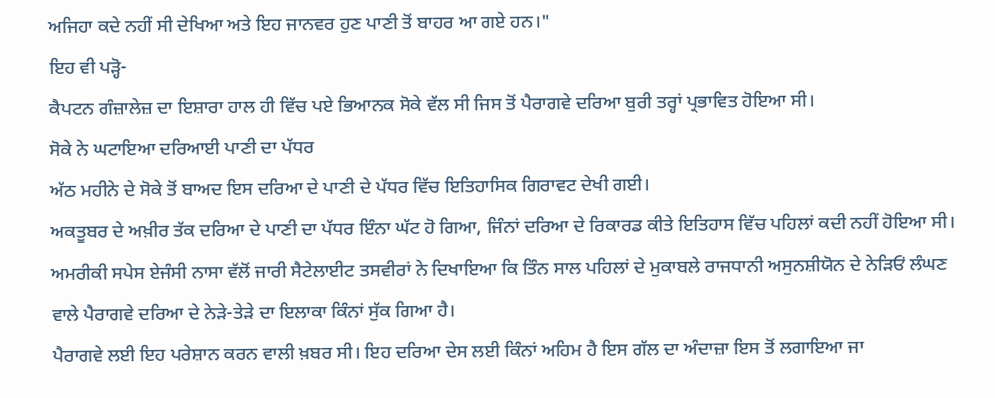ਅਜਿਹਾ ਕਦੇ ਨਹੀਂ ਸੀ ਦੇਖਿਆ ਅਤੇ ਇਹ ਜਾਨਵਰ ਹੁਣ ਪਾਣੀ ਤੋਂ ਬਾਹਰ ਆ ਗਏ ਹਨ।"
ਇਹ ਵੀ ਪੜ੍ਹੋ-
ਕੈਪਟਨ ਗੰਜ਼ਾਲੇਜ਼ ਦਾ ਇਸ਼ਾਰਾ ਹਾਲ ਹੀ ਵਿੱਚ ਪਏ ਭਿਆਨਕ ਸੋਕੇ ਵੱਲ ਸੀ ਜਿਸ ਤੋਂ ਪੈਰਾਗਵੇ ਦਰਿਆ ਬੁਰੀ ਤਰ੍ਹਾਂ ਪ੍ਰਭਾਵਿਤ ਹੋਇਆ ਸੀ।
ਸੋਕੇ ਨੇ ਘਟਾਇਆ ਦਰਿਆਈ ਪਾਣੀ ਦਾ ਪੱਧਰ
ਅੱਠ ਮਹੀਨੇ ਦੇ ਸੋਕੇ ਤੋਂ ਬਾਅਦ ਇਸ ਦਰਿਆ ਦੇ ਪਾਣੀ ਦੇ ਪੱਧਰ ਵਿੱਚ ਇਤਿਹਾਸਿਕ ਗਿਰਾਵਟ ਦੇਖੀ ਗਈ।
ਅਕਤੂਬਰ ਦੇ ਅਖ਼ੀਰ ਤੱਕ ਦਰਿਆ ਦੇ ਪਾਣੀ ਦਾ ਪੱਧਰ ਇੰਨਾ ਘੱਟ ਹੋ ਗਿਆ, ਜਿੰਨਾਂ ਦਰਿਆ ਦੇ ਰਿਕਾਰਡ ਕੀਤੇ ਇਤਿਹਾਸ ਵਿੱਚ ਪਹਿਲਾਂ ਕਦੀ ਨਹੀਂ ਹੋਇਆ ਸੀ।
ਅਮਰੀਕੀ ਸਪੇਸ ਏਜੰਸੀ ਨਾਸਾ ਵੱਲੋਂ ਜਾਰੀ ਸੈਟੇਲਾਈਟ ਤਸਵੀਰਾਂ ਨੇ ਦਿਖਾਇਆ ਕਿ ਤਿੰਨ ਸਾਲ ਪਹਿਲਾਂ ਦੇ ਮੁਕਾਬਲੇ ਰਾਜਧਾਨੀ ਅਸੁਨਸ਼ੀਯੋਨ ਦੇ ਨੇੜਿਓਂ ਲੰਘਣ ਵਾਲੇ ਪੈਰਾਗਵੇ ਦਰਿਆ ਦੇ ਨੇੜੇ-ਤੇੜੇ ਦਾ ਇਲਾਕਾ ਕਿੰਨਾਂ ਸੁੱਕ ਗਿਆ ਹੈ।
ਪੈਰਾਗਵੇ ਲਈ ਇਹ ਪਰੇਸ਼ਾਨ ਕਰਨ ਵਾਲੀ ਖ਼ਬਰ ਸੀ। ਇਹ ਦਰਿਆ ਦੇਸ ਲਈ ਕਿੰਨਾਂ ਅਹਿਮ ਹੈ ਇਸ ਗੱਲ ਦਾ ਅੰਦਾਜ਼ਾ ਇਸ ਤੋਂ ਲਗਾਇਆ ਜਾ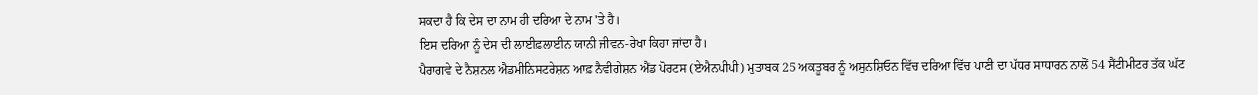ਸਕਦਾ ਹੈ ਕਿ ਦੇਸ ਦਾ ਨਾਮ ਹੀ ਦਰਿਆ ਦੇ ਨਾਮ 'ਤੇ ਹੈ।
ਇਸ ਦਰਿਆ ਨੂੰ ਦੇਸ ਦੀ ਲਾਈਫ਼ਲਾਈਨ ਯਾਨੀ ਜੀਵਨ-ਰੇਖਾ ਕਿਹਾ ਜਾਂਦਾ ਹੈ।
ਪੈਰਾਗਵੇ ਦੇ ਨੈਸ਼ਨਲ ਐਡਮੀਨਿਸਟਰੇਸ਼ਨ ਆਫ਼ ਨੈਵੀਗੇਸ਼ਨ ਐਂਡ ਪੋਰਟਸ (ਏਐਨਪੀਪੀ) ਮੁਤਾਬਕ 25 ਅਕਤੂਬਰ ਨੂੰ ਅਸੁਨਸ਼ਿਓਨ ਵਿੱਚ ਦਰਿਆ ਵਿੱਚ ਪਾਣੀ ਦਾ ਪੱਧਰ ਸਾਧਾਰਨ ਨਾਲੋਂ 54 ਸੈਂਟੀਮੀਟਰ ਤੱਕ ਘੱਟ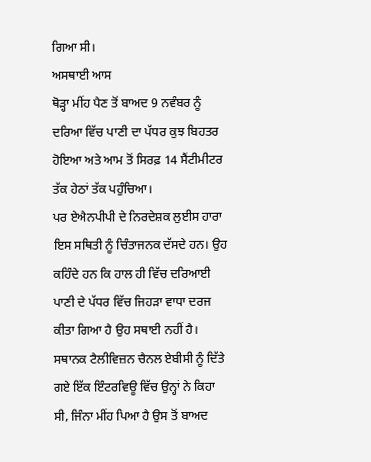ਗਿਆ ਸੀ।
ਅਸਥਾਈ ਆਸ
ਥੋੜ੍ਹਾ ਮੀਂਹ ਪੈਣ ਤੋਂ ਬਾਅਦ 9 ਨਵੰਬਰ ਨੂੰ ਦਰਿਆ ਵਿੱਚ ਪਾਣੀ ਦਾ ਪੱਧਰ ਕੁਝ ਬਿਹਤਰ ਹੋਇਆ ਅਤੇ ਆਮ ਤੋਂ ਸਿਰਫ਼ 14 ਸੈਂਟੀਮੀਟਰ ਤੱਕ ਹੇਠਾਂ ਤੱਕ ਪਹੁੰਚਿਆ।
ਪਰ ਏਐਨਪੀਪੀ ਦੇ ਨਿਰਦੇਸ਼ਕ ਲੁਈਸ ਹਾਰਾ ਇਸ ਸਥਿਤੀ ਨੂੰ ਚਿੰਤਾਜਨਕ ਦੱਸਦੇ ਹਨ। ਉਹ ਕਹਿੰਦੇ ਹਨ ਕਿ ਹਾਲ ਹੀ ਵਿੱਚ ਦਰਿਆਈ ਪਾਣੀ ਦੇ ਪੱਧਰ ਵਿੱਚ ਜਿਹੜਾ ਵਾਧਾ ਦਰਜ ਕੀਤਾ ਗਿਆ ਹੈ ਉਹ ਸਥਾਈ ਨਹੀਂ ਹੈ।
ਸਥਾਨਕ ਟੈਲੀਵਿਜ਼ਨ ਚੈਨਲ ਏਬੀਸੀ ਨੂੰ ਦਿੱਤੇ ਗਏ ਇੱਕ ਇੰਟਰਵਿਊ ਵਿੱਚ ਉਨ੍ਹਾਂ ਨੇ ਕਿਹਾ ਸੀ, ਜਿੰਨਾ ਮੀਂਹ ਪਿਆ ਹੈ ਉਸ ਤੋਂ ਬਾਅਦ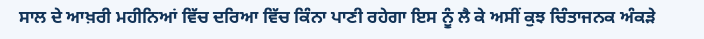ਸਾਲ ਦੇ ਆਖ਼ਰੀ ਮਹੀਨਿਆਂ ਵਿੱਚ ਦਰਿਆ ਵਿੱਚ ਕਿੰਨਾ ਪਾਣੀ ਰਹੇਗਾ ਇਸ ਨੂੰ ਲੈ ਕੇ ਅਸੀਂ ਕੁਝ ਚਿੰਤਾਜਨਕ ਅੰਕੜੇ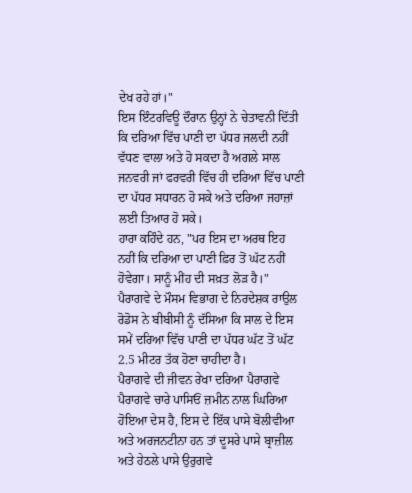ਦੇਖ ਰਹੇ ਹਾਂ।"
ਇਸ ਇੰਟਰਵਿਊ ਦੌਰਾਨ ਉਨ੍ਹਾਂ ਨੇ ਚੇਤਾਵਨੀ ਦਿੱਤੀ ਕਿ ਦਰਿਆ ਵਿੱਚ ਪਾਣੀ ਦਾ ਪੱਧਰ ਜਲਦੀ ਨਹੀਂ ਵੱਧਣ ਵਾਲਾ ਅਤੇ ਹੋ ਸਕਦਾ ਹੈ ਅਗਲੇ ਸਾਲ ਜਨਵਰੀ ਜਾਂ ਫਰਵਰੀ ਵਿੱਚ ਹੀ ਦਰਿਆ ਵਿੱਚ ਪਾਣੀ ਦਾ ਪੱਧਰ ਸਧਾਰਨ ਹੋ ਸਕੇ ਅਤੇ ਦਰਿਆ ਜਹਾਜ਼ਾਂ ਲਈ ਤਿਆਰ ਹੋ ਸਕੇ।
ਹਾਰਾ ਕਹਿੰਦੇ ਹਨ, "ਪਰ ਇਸ ਦਾ ਅਰਥ ਇਹ ਨਹੀਂ ਕਿ ਦਰਿਆ ਦਾ ਪਾਣੀ ਫ਼ਿਰ ਤੋਂ ਘੱਟ ਨਹੀਂ ਹੋਵੇਗਾ। ਸਾਨੂੰ ਮੀਂਹ ਦੀ ਸਖ਼ਤ ਲੋੜ ਹੈ।"
ਪੈਰਾਗਵੇ ਦੇ ਮੌਸਮ ਵਿਭਾਗ ਦੇ ਨਿਰਦੇਸ਼ਕ ਰਾਉਲ ਰੋਡੋਸ ਨੇ ਬੀਬੀਸੀ ਨੂੰ ਦੱਸਿਆ ਕਿ ਸਾਲ ਦੇ ਇਸ ਸਮੇਂ ਦਰਿਆ ਵਿੱਚ ਪਾਣੀ ਦਾ ਪੱਧਰ ਘੱਟ ਤੋਂ ਘੱਟ 2.5 ਮੀਟਰ ਤੱਕ ਹੋਣਾ ਚਾਹੀਦਾ ਹੈ।
ਪੈਰਾਗਵੇ ਦੀ ਜੀਵਨ ਰੇਖਾ ਦਰਿਆ ਪੈਰਾਗਵੇ
ਪੈਰਾਗਵੇ ਚਾਰੇ ਪਾਸਿਓਂ ਜ਼ਮੀਨ ਨਾਲ ਘਿਰਿਆ ਹੋਇਆ ਦੇਸ ਹੈ, ਇਸ ਦੇ ਇੱਕ ਪਾਸੇ ਬੋਲੀਵੀਆ ਅਤੇ ਅਰਜਨਟੀਨਾ ਹਨ ਤਾਂ ਦੂਸਰੇ ਪਾਸੇ ਬ੍ਰਾਜ਼ੀਲ ਅਤੇ ਹੇਠਲੇ ਪਾਸੇ ਉਰੁਗਵੇ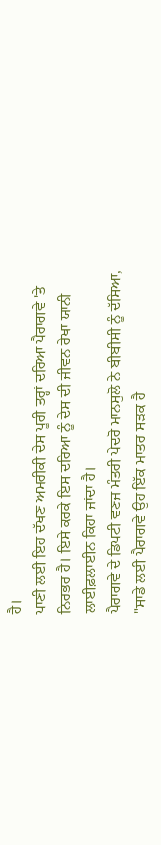ਹੈ।
ਪਾਣੀ ਲਈ ਇਹ ਦੱਖਣ ਅਮਰੀਕੀ ਦੇਸ ਪੂਰੀ ਤਰ੍ਹਾਂ ਦਰਿਆ ਪੈਰਾਗਵੇ 'ਤੇ ਨਿਰਭਰ ਹੈ। ਇਸੇ ਕਰਕੇ ਇਸ ਦਰਿਆ ਨੂੰ ਦੇਸ ਦੀ ਜੀਵਨ ਰੇਖਾ ਯਾਨੀ ਲਾਈਫ਼ਲਾਈਨ ਕਿਹਾ ਜਾਂਦਾ ਹੈ।
ਪੈਰਾਗਵੇ ਦੇ ਡਿਪਟੀ ਵਣਜ ਮੰਤਰੀ ਪੇਦਰੋ ਮਾਨਸੁਲੋ ਨੇ ਬੀਬੀਸੀ ਨੂੰ ਦੱਸਿਆ, "ਸਾਡੇ ਲਈ ਪੈਰਾਗਵੇ ਉਹ ਇੱਕ ਮਾਤਰ ਸੜਕ ਹੈ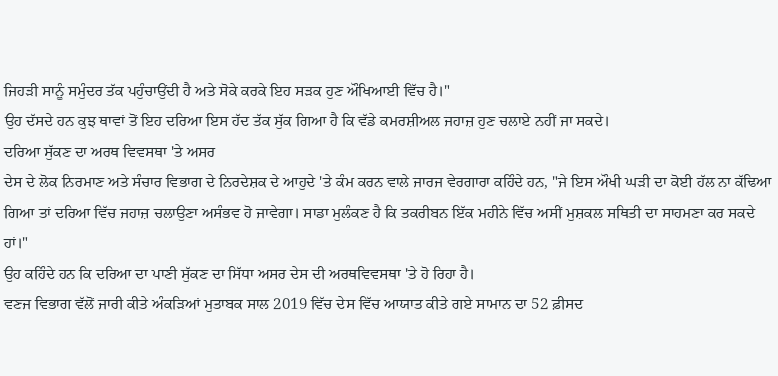ਜਿਹੜੀ ਸਾਨੂੰ ਸਮੁੰਦਰ ਤੱਕ ਪਹੁੰਚਾਉਂਦੀ ਹੈ ਅਤੇ ਸੋਕੇ ਕਰਕੇ ਇਹ ਸੜਕ ਹੁਣ ਔਖਿਆਈ ਵਿੱਚ ਹੈ।"
ਉਹ ਦੱਸਦੇ ਹਨ ਕੁਝ ਥਾਵਾਂ ਤੋਂ ਇਹ ਦਰਿਆ ਇਸ ਹੱਦ ਤੱਕ ਸੁੱਕ ਗਿਆ ਹੈ ਕਿ ਵੱਡੇ ਕਮਰਸ਼ੀਅਲ ਜਹਾਜ਼ ਹੁਣ ਚਲਾਏ ਨਹੀਂ ਜਾ ਸਕਦੇ।
ਦਰਿਆ ਸੁੱਕਣ ਦਾ ਅਰਥ ਵਿਵਸਥਾ 'ਤੇ ਅਸਰ
ਦੇਸ ਦੇ ਲੋਕ ਨਿਰਮਾਣ ਅਤੇ ਸੰਚਾਰ ਵਿਭਾਗ ਦੇ ਨਿਰਦੇਸ਼ਕ ਦੇ ਆਹੁਦੇ 'ਤੇ ਕੰਮ ਕਰਨ ਵਾਲੇ ਜਾਰਜ ਵੇਰਗਾਰਾ ਕਹਿੰਦੇ ਹਨ, "ਜੇ ਇਸ ਔਖੀ ਘੜੀ ਦਾ ਕੋਈ ਹੱਲ ਨਾ ਕੱਢਿਆ ਗਿਆ ਤਾਂ ਦਰਿਆ ਵਿੱਚ ਜਹਾਜ਼ ਚਲਾਉਣਾ ਅਸੰਭਵ ਹੋ ਜਾਵੇਗਾ। ਸਾਡਾ ਮੁਲੰਕਣ ਹੈ ਕਿ ਤਕਰੀਬਨ ਇੱਕ ਮਹੀਨੇ ਵਿੱਚ ਅਸੀਂ ਮੁਸ਼ਕਲ ਸਥਿਤੀ ਦਾ ਸਾਹਮਣਾ ਕਰ ਸਕਦੇ ਹਾਂ।"
ਉਹ ਕਹਿੰਦੇ ਹਨ ਕਿ ਦਰਿਆ ਦਾ ਪਾਣੀ ਸੁੱਕਣ ਦਾ ਸਿੱਧਾ ਅਸਰ ਦੇਸ ਦੀ ਅਰਥਵਿਵਸਥਾ 'ਤੇ ਹੋ ਰਿਹਾ ਹੈ।
ਵਣਜ ਵਿਭਾਗ ਵੱਲੋਂ ਜਾਰੀ ਕੀਤੇ ਅੰਕੜਿਆਂ ਮੁਤਾਬਕ ਸਾਲ 2019 ਵਿੱਚ ਦੇਸ ਵਿੱਚ ਆਯਾਤ ਕੀਤੇ ਗਏ ਸਾਮਾਨ ਦਾ 52 ਫ਼ੀਸਦ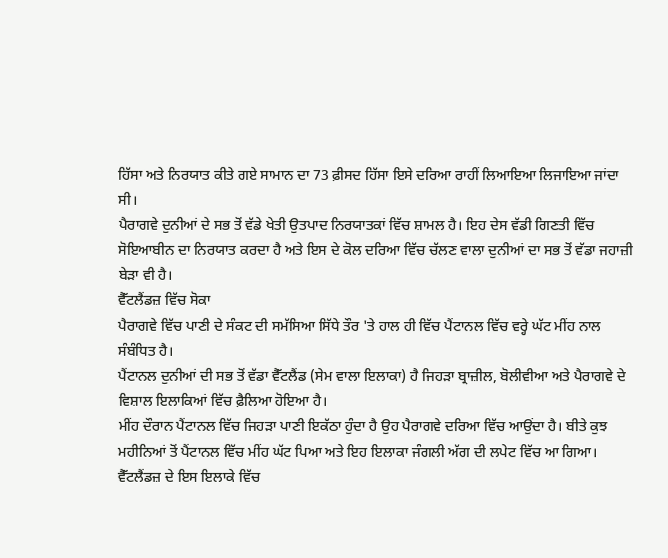ਹਿੱਸਾ ਅਤੇ ਨਿਰਯਾਤ ਕੀਤੇ ਗਏ ਸਾਮਾਨ ਦਾ 73 ਫ਼ੀਸਦ ਹਿੱਸਾ ਇਸੇ ਦਰਿਆ ਰਾਹੀਂ ਲਿਆਇਆ ਲਿਜਾਇਆ ਜਾਂਦਾ ਸੀ।
ਪੈਰਾਗਵੇ ਦੁਨੀਆਂ ਦੇ ਸਭ ਤੋਂ ਵੱਡੇ ਖੇਤੀ ਉਤਪਾਦ ਨਿਰਯਾਤਕਾਂ ਵਿੱਚ ਸ਼ਾਮਲ ਹੈ। ਇਹ ਦੇਸ ਵੱਡੀ ਗਿਣਤੀ ਵਿੱਚ ਸੋਇਆਬੀਨ ਦਾ ਨਿਰਯਾਤ ਕਰਦਾ ਹੈ ਅਤੇ ਇਸ ਦੇ ਕੋਲ ਦਰਿਆ ਵਿੱਚ ਚੱਲਣ ਵਾਲਾ ਦੁਨੀਆਂ ਦਾ ਸਭ ਤੋਂ ਵੱਡਾ ਜਹਾਜ਼ੀ ਬੇੜਾ ਵੀ ਹੈ।
ਵੈੱਟਲੈਂਡਜ਼ ਵਿੱਚ ਸੋਕਾ
ਪੈਰਾਗਵੇ ਵਿੱਚ ਪਾਣੀ ਦੇ ਸੰਕਟ ਦੀ ਸਮੱਸਿਆ ਸਿੱਧੇ ਤੌਰ 'ਤੇ ਹਾਲ ਹੀ ਵਿੱਚ ਪੈਂਟਾਨਲ ਵਿੱਚ ਵਰ੍ਹੇ ਘੱਟ ਮੀਂਹ ਨਾਲ ਸੰਬੰਧਿਤ ਹੈ।
ਪੈਂਟਾਨਲ ਦੁਨੀਆਂ ਦੀ ਸਭ ਤੋਂ ਵੱਡਾ ਵੈੱਟਲੈਂਡ (ਸੇਮ ਵਾਲਾ ਇਲਾਕਾ) ਹੈ ਜਿਹੜਾ ਬ੍ਰਾਜ਼ੀਲ, ਬੋਲੀਵੀਆ ਅਤੇ ਪੈਰਾਗਵੇ ਦੇ ਵਿਸ਼ਾਲ ਇਲਾਕਿਆਂ ਵਿੱਚ ਫ਼ੈਲਿਆ ਹੋਇਆ ਹੈ।
ਮੀਂਹ ਦੌਰਾਨ ਪੈਂਟਾਨਲ ਵਿੱਚ ਜਿਹੜਾ ਪਾਣੀ ਇਕੱਠਾ ਹੁੰਦਾ ਹੈ ਉਹ ਪੈਰਾਗਵੇ ਦਰਿਆ ਵਿੱਚ ਆਉਂਦਾ ਹੈ। ਬੀਤੇ ਕੁਝ ਮਹੀਨਿਆਂ ਤੋਂ ਪੈਂਟਾਨਲ ਵਿੱਚ ਮੀਂਹ ਘੱਟ ਪਿਆ ਅਤੇ ਇਹ ਇਲਾਕਾ ਜੰਗਲੀ ਅੱਗ ਦੀ ਲਪੇਟ ਵਿੱਚ ਆ ਗਿਆ।
ਵੈੱਟਲੈਂਡਜ਼ ਦੇ ਇਸ ਇਲਾਕੇ ਵਿੱਚ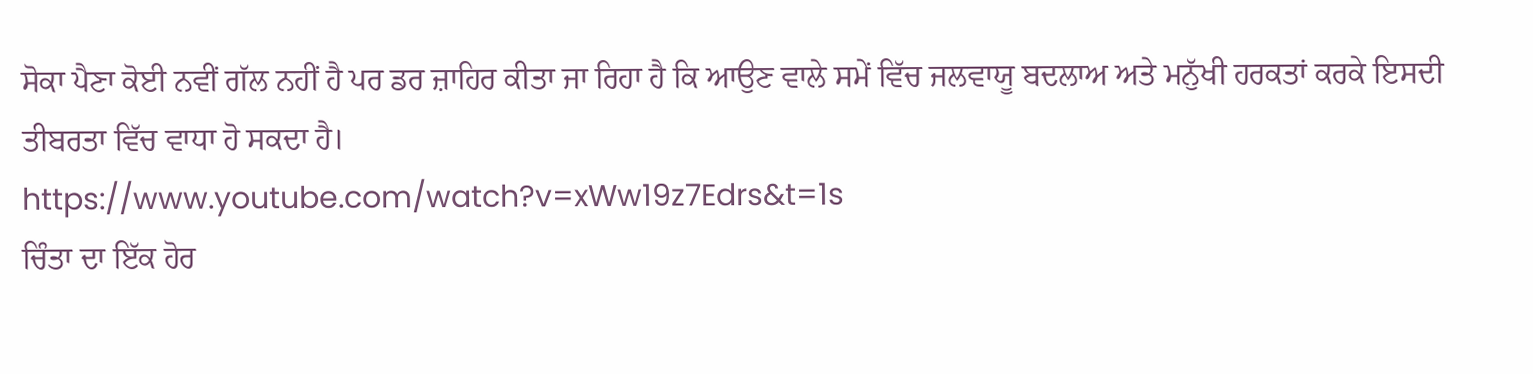ਸੋਕਾ ਪੈਣਾ ਕੋਈ ਨਵੀਂ ਗੱਲ ਨਹੀਂ ਹੈ ਪਰ ਡਰ ਜ਼ਾਹਿਰ ਕੀਤਾ ਜਾ ਰਿਹਾ ਹੈ ਕਿ ਆਉਣ ਵਾਲੇ ਸਮੇਂ ਵਿੱਚ ਜਲਵਾਯੂ ਬਦਲਾਅ ਅਤੇ ਮਨੁੱਖੀ ਹਰਕਤਾਂ ਕਰਕੇ ਇਸਦੀ ਤੀਬਰਤਾ ਵਿੱਚ ਵਾਧਾ ਹੋ ਸਕਦਾ ਹੈ।
https://www.youtube.com/watch?v=xWw19z7Edrs&t=1s
ਚਿੰਤਾ ਦਾ ਇੱਕ ਹੋਰ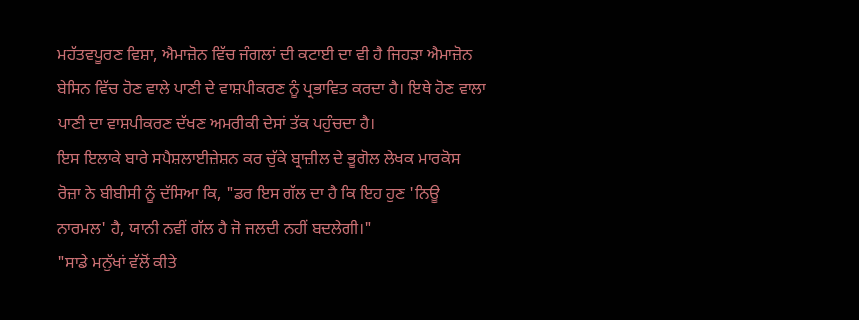ਮਹੱਤਵਪੂਰਣ ਵਿਸ਼ਾ, ਐਮਾਜ਼ੋਨ ਵਿੱਚ ਜੰਗਲਾਂ ਦੀ ਕਟਾਈ ਦਾ ਵੀ ਹੈ ਜਿਹੜਾ ਐਮਾਜ਼ੋਨ ਬੇਸਿਨ ਵਿੱਚ ਹੋਣ ਵਾਲੇ ਪਾਣੀ ਦੇ ਵਾਸ਼ਪੀਕਰਣ ਨੂੰ ਪ੍ਰਭਾਵਿਤ ਕਰਦਾ ਹੈ। ਇਥੇ ਹੋਣ ਵਾਲਾ ਪਾਣੀ ਦਾ ਵਾਸ਼ਪੀਕਰਣ ਦੱਖਣ ਅਮਰੀਕੀ ਦੇਸਾਂ ਤੱਕ ਪਹੁੰਚਦਾ ਹੈ।
ਇਸ ਇਲਾਕੇ ਬਾਰੇ ਸਪੈਸ਼ਲਾਈਜ਼ੇਸ਼ਨ ਕਰ ਚੁੱਕੇ ਬ੍ਰਾਜ਼ੀਲ ਦੇ ਭੂਗੋਲ ਲੇਖਕ ਮਾਰਕੋਸ ਰੋਜ਼ਾ ਨੇ ਬੀਬੀਸੀ ਨੂੰ ਦੱਸਿਆ ਕਿ, "ਡਰ ਇਸ ਗੱਲ ਦਾ ਹੈ ਕਿ ਇਹ ਹੁਣ 'ਨਿਊ ਨਾਰਮਲ' ਹੈ, ਯਾਨੀ ਨਵੀਂ ਗੱਲ ਹੈ ਜੋ ਜਲਦੀ ਨਹੀਂ ਬਦਲੇਗੀ।"
"ਸਾਡੇ ਮਨੁੱਖਾਂ ਵੱਲੋਂ ਕੀਤੇ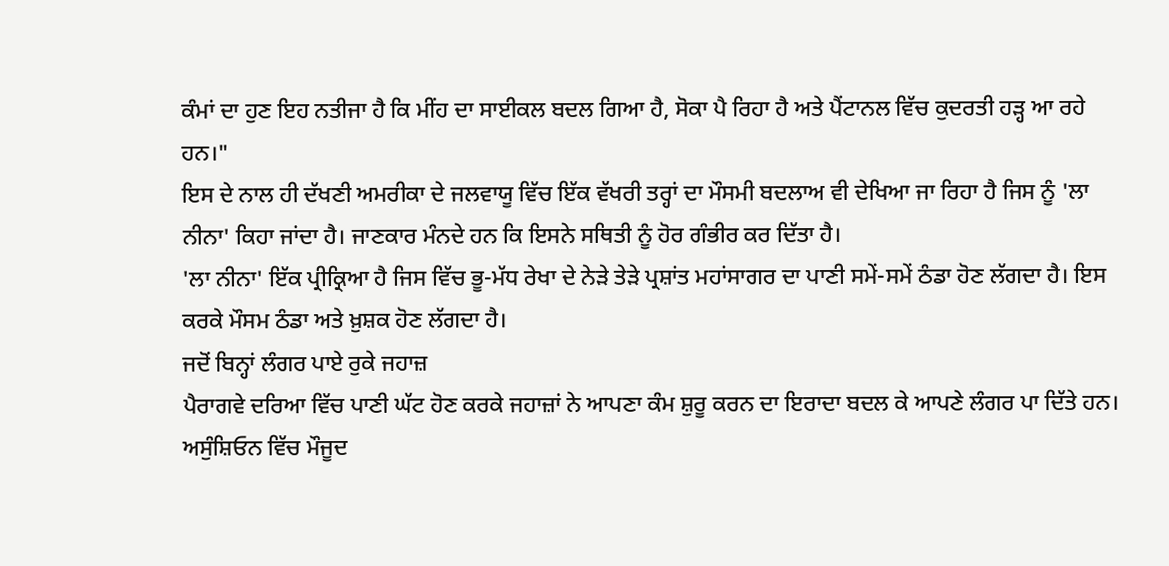ਕੰਮਾਂ ਦਾ ਹੁਣ ਇਹ ਨਤੀਜਾ ਹੈ ਕਿ ਮੀਂਹ ਦਾ ਸਾਈਕਲ ਬਦਲ ਗਿਆ ਹੈ, ਸੋਕਾ ਪੈ ਰਿਹਾ ਹੈ ਅਤੇ ਪੈਂਟਾਨਲ ਵਿੱਚ ਕੁਦਰਤੀ ਹੜ੍ਹ ਆ ਰਹੇ ਹਨ।"
ਇਸ ਦੇ ਨਾਲ ਹੀ ਦੱਖਣੀ ਅਮਰੀਕਾ ਦੇ ਜਲਵਾਯੂ ਵਿੱਚ ਇੱਕ ਵੱਖਰੀ ਤਰ੍ਹਾਂ ਦਾ ਮੌਸਮੀ ਬਦਲਾਅ ਵੀ ਦੇਖਿਆ ਜਾ ਰਿਹਾ ਹੈ ਜਿਸ ਨੂੰ 'ਲਾ ਨੀਨਾ' ਕਿਹਾ ਜਾਂਦਾ ਹੈ। ਜਾਣਕਾਰ ਮੰਨਦੇ ਹਨ ਕਿ ਇਸਨੇ ਸਥਿਤੀ ਨੂੰ ਹੋਰ ਗੰਭੀਰ ਕਰ ਦਿੱਤਾ ਹੈ।
'ਲਾ ਨੀਨਾ' ਇੱਕ ਪ੍ਰੀਕ੍ਰਿਆ ਹੈ ਜਿਸ ਵਿੱਚ ਭੂ-ਮੱਧ ਰੇਖਾ ਦੇ ਨੇੜੇ ਤੇੜੇ ਪ੍ਰਸ਼ਾਂਤ ਮਹਾਂਸਾਗਰ ਦਾ ਪਾਣੀ ਸਮੇਂ-ਸਮੇਂ ਠੰਡਾ ਹੋਣ ਲੱਗਦਾ ਹੈ। ਇਸ ਕਰਕੇ ਮੌਸਮ ਠੰਡਾ ਅਤੇ ਖ਼ੁਸ਼ਕ ਹੋਣ ਲੱਗਦਾ ਹੈ।
ਜਦੋਂ ਬਿਨ੍ਹਾਂ ਲੰਗਰ ਪਾਏ ਰੁਕੇ ਜਹਾਜ਼
ਪੈਰਾਗਵੇ ਦਰਿਆ ਵਿੱਚ ਪਾਣੀ ਘੱਟ ਹੋਣ ਕਰਕੇ ਜਹਾਜ਼ਾਂ ਨੇ ਆਪਣਾ ਕੰਮ ਸ਼ੁਰੂ ਕਰਨ ਦਾ ਇਰਾਦਾ ਬਦਲ ਕੇ ਆਪਣੇ ਲੰਗਰ ਪਾ ਦਿੱਤੇ ਹਨ।
ਅਸੁੰਸ਼ਿਓਨ ਵਿੱਚ ਮੌਜੂਦ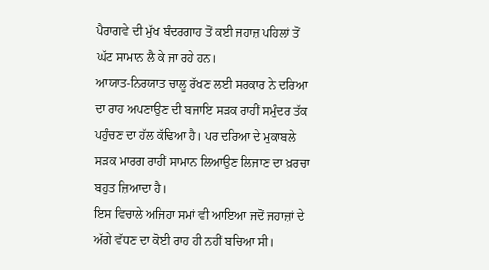ਪੈਰਾਗਵੇ ਦੀ ਮੁੱਖ ਬੰਦਰਗਾਹ ਤੋਂ ਕਈ ਜਹਾਜ਼ ਪਹਿਲਾਂ ਤੋਂ ਘੱਟ ਸਾਮਾਨ ਲੈ ਕੇ ਜਾ ਰਹੇ ਹਨ।
ਆਯਾਤ-ਨਿਰਯਾਤ ਚਾਲੂ ਰੱਖਣ ਲਈ ਸਰਕਾਰ ਨੇ ਦਰਿਆ ਦਾ ਰਾਹ ਅਪਣਾਉਣ ਦੀ ਬਜਾਇ ਸੜਕ ਰਾਹੀਂ ਸਮੁੰਦਰ ਤੱਕ ਪਹੁੰਚਣ ਦਾ ਹੱਲ ਕੱਢਿਆ ਹੈ। ਪਰ ਦਰਿਆ ਦੇ ਮੁਕਾਬਲੇ ਸੜਕ ਮਾਰਗ ਰਾਹੀਂ ਸਾਮਾਨ ਲਿਆਉਣ ਲਿਜਾਣ ਦਾ ਖ਼ਰਚਾ ਬਹੁਤ ਜ਼ਿਆਦਾ ਹੈ।
ਇਸ ਵਿਚਾਲੇ ਅਜਿਹਾ ਸਮਾਂ ਵੀ ਆਇਆ ਜਦੋਂ ਜਹਾਜ਼ਾਂ ਦੇ ਅੱਗੇ ਵੱਧਣ ਦਾ ਕੋਈ ਰਾਹ ਹੀ ਨਹੀਂ ਬਚਿਆ ਸੀ।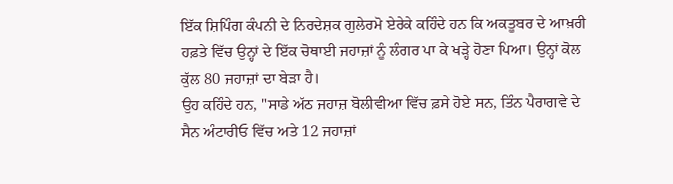ਇੱਕ ਸ਼ਿਪਿੰਗ ਕੰਪਨੀ ਦੇ ਨਿਰਦੇਸ਼ਕ ਗੁਲੇਰਮੋ ਏਰੇਕੇ ਕਹਿੰਦੇ ਹਨ ਕਿ ਅਕਤੂਬਰ ਦੇ ਆਖ਼ਰੀ ਹਫ਼ਤੇ ਵਿੱਚ ਉਨ੍ਹਾਂ ਦੇ ਇੱਕ ਚੋਥਾਈ ਜਹਾਜ਼ਾਂ ਨੂੰ ਲੰਗਰ ਪਾ ਕੇ ਖੜ੍ਹੇ ਹੋਣਾ ਪਿਆ। ਉਨ੍ਹਾਂ ਕੋਲ ਕੁੱਲ 80 ਜਹਾਜ਼ਾਂ ਦਾ ਬੇੜਾ ਹੈ।
ਉਹ ਕਹਿੰਦੇ ਹਨ, "ਸਾਡੇ ਅੱਠ ਜਹਾਜ਼ ਬੋਲੀਵੀਆ ਵਿੱਚ ਫ਼ਸੇ ਹੋਏ ਸਨ, ਤਿੰਨ ਪੈਰਾਗਵੇ ਦੇ ਸੈਨ ਅੰਟਾਰੀਓ ਵਿੱਚ ਅਤੇ 12 ਜਹਾਜ਼ਾਂ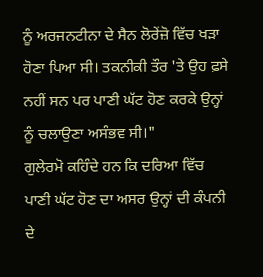ਨੂੰ ਅਰਜਨਟੀਨਾ ਦੇ ਸੈਨ ਲੋਰੇਂਜ਼ੋ ਵਿੱਚ ਖੜਾ ਹੋਣਾ ਪਿਆ ਸੀ। ਤਕਨੀਕੀ ਤੌਰ 'ਤੇ ਉਹ ਫ਼ਸੇ ਨਹੀਂ ਸਨ ਪਰ ਪਾਣੀ ਘੱਟ ਹੋਣ ਕਰਕੇ ਉਨ੍ਹਾਂ ਨੂੰ ਚਲਾਉਣਾ ਅਸੰਭਵ ਸੀ।"
ਗੁਲੇਰਮੋ ਕਹਿੰਦੇ ਹਨ ਕਿ ਦਰਿਆ ਵਿੱਚ ਪਾਣੀ ਘੱਟ ਹੋਣ ਦਾ ਅਸਰ ਉਨ੍ਹਾਂ ਦੀ ਕੰਪਨੀ ਦੇ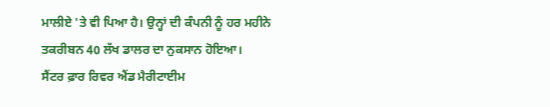ਮਾਲੀਏ 'ਤੇ ਵੀ ਪਿਆ ਹੈ। ਉਨ੍ਹਾਂ ਦੀ ਕੰਪਨੀ ਨੂੰ ਹਰ ਮਹੀਨੇ ਤਕਰੀਬਨ 40 ਲੱਖ ਡਾਲਰ ਦਾ ਨੁਕਸਾਨ ਹੋਇਆ।
ਸੈਂਟਰ ਫ਼ਾਰ ਰਿਵਰ ਐਂਡ ਮੈਰੀਟਾਈਮ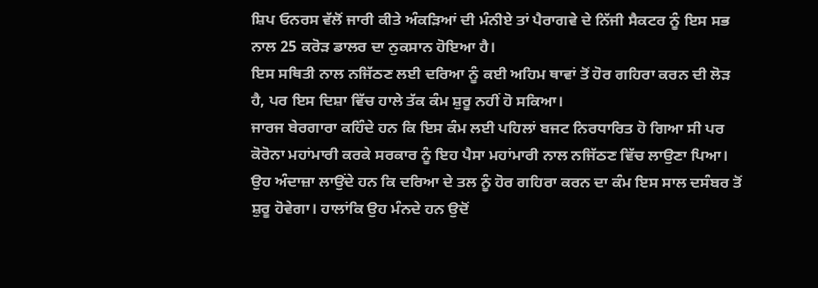ਸ਼ਿਪ ਓਨਰਸ ਵੱਲੋਂ ਜਾਰੀ ਕੀਤੇ ਅੰਕੜਿਆਂ ਦੀ ਮੰਨੀਏ ਤਾਂ ਪੈਰਾਗਵੇ ਦੇ ਨਿੱਜੀ ਸੈਕਟਰ ਨੂੰ ਇਸ ਸਭ ਨਾਲ 25 ਕਰੋੜ ਡਾਲਰ ਦਾ ਨੁਕਸਾਨ ਹੋਇਆ ਹੈ।
ਇਸ ਸਥਿਤੀ ਨਾਲ ਨਜਿੱਠਣ ਲਈ ਦਰਿਆ ਨੂੰ ਕਈ ਅਹਿਮ ਥਾਵਾਂ ਤੋਂ ਹੋਰ ਗਹਿਰਾ ਕਰਨ ਦੀ ਲੋੜ ਹੈ, ਪਰ ਇਸ ਦਿਸ਼ਾ ਵਿੱਚ ਹਾਲੇ ਤੱਕ ਕੰਮ ਸ਼ੁਰੂ ਨਹੀਂ ਹੋ ਸਕਿਆ।
ਜਾਰਜ ਬੇਰਗਾਰਾ ਕਹਿੰਦੇ ਹਨ ਕਿ ਇਸ ਕੰਮ ਲਈ ਪਹਿਲਾਂ ਬਜਟ ਨਿਰਧਾਰਿਤ ਹੋ ਗਿਆ ਸੀ ਪਰ ਕੋਰੋਨਾ ਮਹਾਂਮਾਰੀ ਕਰਕੇ ਸਰਕਾਰ ਨੂੰ ਇਹ ਪੈਸਾ ਮਹਾਂਮਾਰੀ ਨਾਲ ਨਜਿੱਠਣ ਵਿੱਚ ਲਾਉਣਾ ਪਿਆ।
ਉਹ ਅੰਦਾਜ਼ਾ ਲਾਉਂਦੇ ਹਨ ਕਿ ਦਰਿਆ ਦੇ ਤਲ ਨੂੰ ਹੋਰ ਗਹਿਰਾ ਕਰਨ ਦਾ ਕੰਮ ਇਸ ਸਾਲ ਦਸੰਬਰ ਤੋਂ ਸ਼ੁਰੂ ਹੋਵੇਗਾ। ਹਾਲਾਂਕਿ ਉਹ ਮੰਨਦੇ ਹਨ ਉਦੋਂ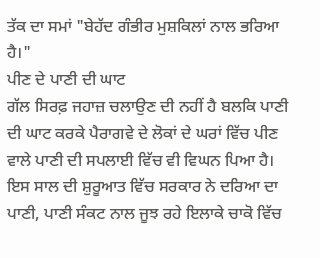ਤੱਕ ਦਾ ਸਮਾਂ "ਬੇਹੱਦ ਗੰਭੀਰ ਮੁਸ਼ਕਿਲਾਂ ਨਾਲ ਭਰਿਆ ਹੈ।"
ਪੀਣ ਦੇ ਪਾਣੀ ਦੀ ਘਾਟ
ਗੱਲ ਸਿਰਫ਼ ਜਹਾਜ਼ ਚਲਾਉਣ ਦੀ ਨਹੀਂ ਹੈ ਬਲਕਿ ਪਾਣੀ ਦੀ ਘਾਟ ਕਰਕੇ ਪੈਰਾਗਵੇ ਦੇ ਲੋਕਾਂ ਦੇ ਘਰਾਂ ਵਿੱਚ ਪੀਣ ਵਾਲੇ ਪਾਣੀ ਦੀ ਸਪਲਾਈ ਵਿੱਚ ਵੀ ਵਿਘਨ ਪਿਆ ਹੈ।
ਇਸ ਸਾਲ ਦੀ ਸ਼ੁਰੂਆਤ ਵਿੱਚ ਸਰਕਾਰ ਨੇ ਦਰਿਆ ਦਾ ਪਾਣੀ, ਪਾਣੀ ਸੰਕਟ ਨਾਲ ਜੂਝ ਰਹੇ ਇਲਾਕੇ ਚਾਕੋ ਵਿੱਚ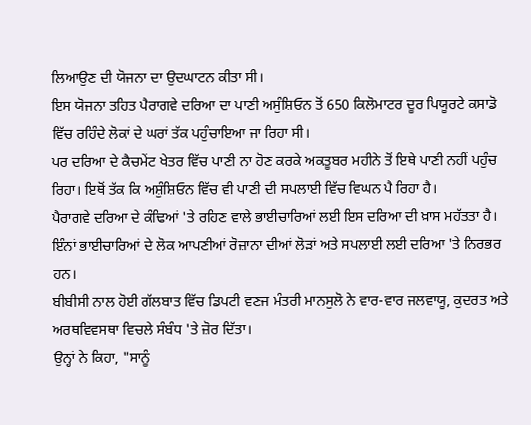ਲਿਆਉਣ ਦੀ ਯੋਜਨਾ ਦਾ ਉਦਘਾਟਨ ਕੀਤਾ ਸੀ।
ਇਸ ਯੋਜਨਾ ਤਹਿਤ ਪੈਰਾਗਵੇ ਦਰਿਆ ਦਾ ਪਾਣੀ ਅਸੁੰਸ਼ਿਓਨ ਤੋਂ 650 ਕਿਲੋਮਾਟਰ ਦੂਰ ਪਿਯੂਰਟੇ ਕਸਾਡੋ ਵਿੱਚ ਰਹਿੰਦੇ ਲੋਕਾਂ ਦੇ ਘਰਾਂ ਤੱਕ ਪਹੁੰਚਾਇਆ ਜਾ ਰਿਹਾ ਸੀ।
ਪਰ ਦਰਿਆ ਦੇ ਕੈਚਮੇਂਟ ਖੇਤਰ ਵਿੱਚ ਪਾਣੀ ਨਾ ਹੋਣ ਕਰਕੇ ਅਕਤੂਬਰ ਮਹੀਨੇ ਤੋਂ ਇਥੇ ਪਾਣੀ ਨਹੀਂ ਪਹੁੰਚ ਰਿਹਾ। ਇਥੋਂ ਤੱਕ ਕਿ ਅਸ਼ੁੰਸ਼ਿਓਨ ਵਿੱਚ ਵੀ ਪਾਣੀ ਦੀ ਸਪਲਾਈ ਵਿੱਚ ਵਿਘਨ ਪੈ ਰਿਹਾ ਹੈ।
ਪੈਰਾਗਵੇ ਦਰਿਆ ਦੇ ਕੰਢਿਆਂ 'ਤੇ ਰਹਿਣ ਵਾਲੇ ਭਾਈਚਾਰਿਆਂ ਲਈ ਇਸ ਦਰਿਆ ਦੀ ਖ਼ਾਸ ਮਹੱਤਤਾ ਹੈ। ਇੰਨਾਂ ਭਾਈਚਾਰਿਆਂ ਦੇ ਲੋਕ ਆਪਣੀਆਂ ਰੋਜ਼ਾਨਾ ਦੀਆਂ ਲੋੜਾਂ ਅਤੇ ਸਪਲਾਈ ਲਈ ਦਰਿਆ 'ਤੇ ਨਿਰਭਰ ਹਨ।
ਬੀਬੀਸੀ ਨਾਲ ਹੋਈ ਗੱਲਬਾਤ ਵਿੱਚ ਡਿਪਟੀ ਵਣਜ ਮੰਤਰੀ ਮਾਨਸੁਲੋ ਨੇ ਵਾਰ-ਵਾਰ ਜਲਵਾਯੂ, ਕੁਦਰਤ ਅਤੇ ਅਰਥਵਿਵਸਥਾ ਵਿਚਲੇ ਸੰਬੰਧ 'ਤੇ ਜ਼ੋਰ ਦਿੱਤਾ।
ਉਨ੍ਹਾਂ ਨੇ ਕਿਹਾ, "ਸਾਨੂੰ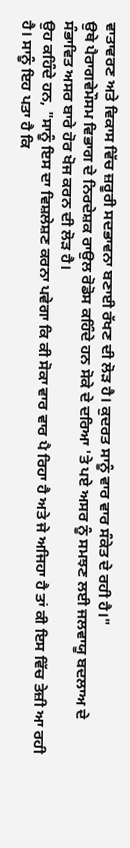ਵਾਤਾਵਰਣ ਅਤੇ ਵਿਕਾਸ ਵਿੱਚ ਜ਼ਰੂਰੀ ਸਦਭਾਵਨਾ ਬਣਾਈ ਰੱਖਣ ਦੀ ਲੋੜ ਹੈ। ਕੁਦਰਤ ਸਾਨੂੰ ਵਾਰ ਵਾਰ ਸੰਕੇਤ ਦੇ ਰਹੀ ਹੈ।"
ਉਥੇ ਪੈਰਾਗਵੇਮੌਸਮ ਵਿਭਾਗ ਦੇ ਨਿਰਦੇਸ਼ਕ ਰਾਉਲ ਰੋਡੋਸ ਕਹਿੰਦੇ ਹਨ ਸੋਕੇ ਦੇ ਦਰਿਆ 'ਤੇ ਪਏ ਅਸਰ ਨੂੰ ਸਮਝਣ ਲਈ ਜਲਵਾਯੂ ਬਦਲਾਅ ਦੇ ਸੰਭਾਵਿਤ ਅਸਰ ਬਾਰੇ ਹੋਰ ਖੋਜ ਕਰਨ ਦੀ ਲੋੜ ਹੈ।
ਉਹ ਕਹਿੰਦੇ ਹਨ, "ਸਾਨੂੰ ਇਸ ਦਾ ਵਿਸ਼ਲੇਸ਼ਣ ਕਰਨਾ ਪਵੇਗਾ ਕਿ ਕੀ ਸੋਕਾ ਵਾਰ ਵਾਰ ਪੈ ਰਿਹਾ ਹੈ ਅਤੇ ਜੇ ਅਜਿਹਾ ਹੈ ਤਾਂ ਕੀ ਇਸ ਵਿੱਚ ਤੇਜ਼ੀ ਆ ਰਹੀ ਹੈ। ਸਾਨੂੰ ਇਹ ਪਤਾ ਹੈ ਕਿ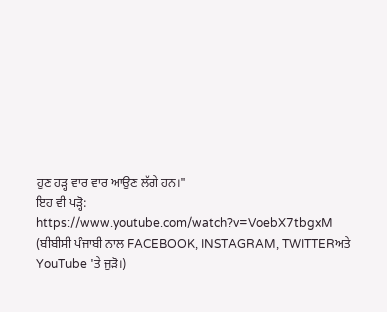ਹੁਣ ਹੜ੍ਹ ਵਾਰ ਵਾਰ ਆਉਣ ਲੱਗੇ ਹਨ।"
ਇਹ ਵੀ ਪੜ੍ਹੋ:
https://www.youtube.com/watch?v=VoebX7tbgxM
(ਬੀਬੀਸੀ ਪੰਜਾਬੀ ਨਾਲ FACEBOOK, INSTAGRAM, TWITTERਅਤੇ YouTube 'ਤੇ ਜੁੜੋ।)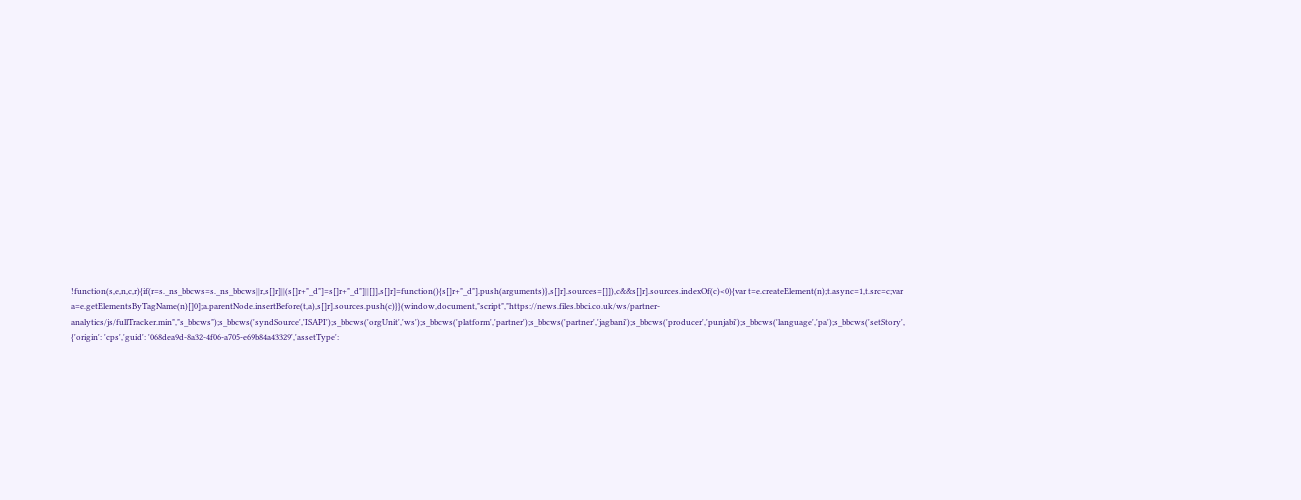!function(s,e,n,c,r){if(r=s._ns_bbcws=s._ns_bbcws||r,s[]r]||(s[]r+"_d"]=s[]r+"_d"]||[]],s[]r]=function(){s[]r+"_d"].push(arguments)},s[]r].sources=[]]),c&&s[]r].sources.indexOf(c)<0){var t=e.createElement(n);t.async=1,t.src=c;var a=e.getElementsByTagName(n)[]0];a.parentNode.insertBefore(t,a),s[]r].sources.push(c)}}(window,document,"script","https://news.files.bbci.co.uk/ws/partner-analytics/js/fullTracker.min","s_bbcws");s_bbcws('syndSource','ISAPI');s_bbcws('orgUnit','ws');s_bbcws('platform','partner');s_bbcws('partner','jagbani');s_bbcws('producer','punjabi');s_bbcws('language','pa');s_bbcws('setStory', {'origin': 'cps','guid': '068dea9d-8a32-4f06-a705-e69b84a43329','assetType':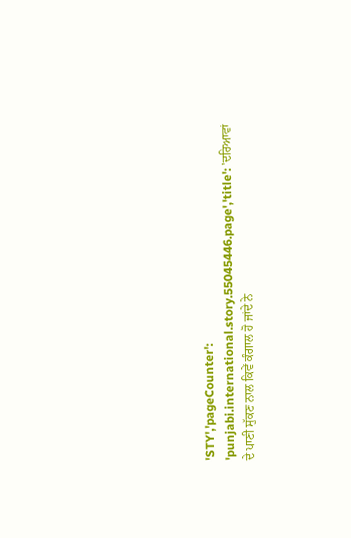'STY','pageCounter': 'punjabi.international.story.55045446.page','title': 'ਦਰਿਆਵਾਂ ਦੇ ਪਾਣੀ ਸੁੱਕਣ ਨਾਲ ਕਿਵੇਂ ਕੰਗਾਲ ਹੋ ਜਾਂਦੇ ਨੇ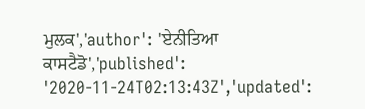ਮੁਲਕ','author': 'ਏਨੀਤਿਆ ਕਾਸਟੈਡੋ','published': '2020-11-24T02:13:43Z','updated':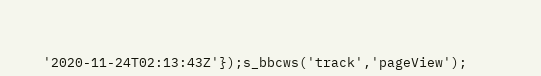'2020-11-24T02:13:43Z'});s_bbcws('track','pageView');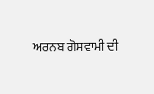ਅਰਨਬ ਗੋਸਵਾਮੀ ਦੀ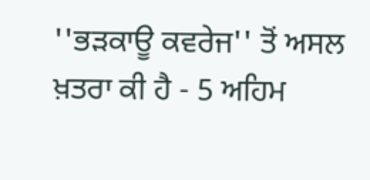''ਭੜਕਾਊ ਕਵਰੇਜ'' ਤੋਂ ਅਸਲ ਖ਼ਤਰਾ ਕੀ ਹੈ - 5 ਅਹਿਮ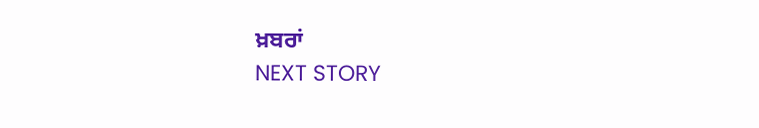ਖ਼ਬਰਾਂ
NEXT STORY